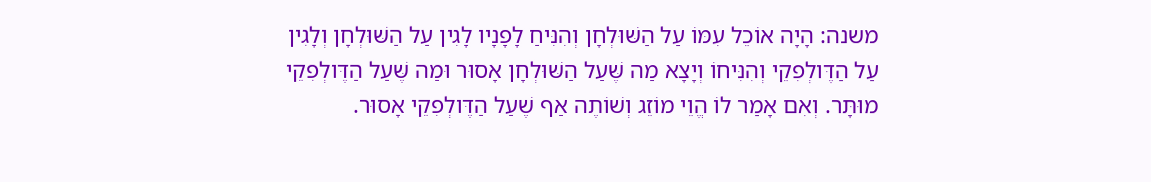משנה: הָיָה אוֹכֵל עִמּוֹ עַל הַשּׁוּלְחָן וְהִנִּיחַ לָפָנָיו לָגִין עַל הַשּׁוּלְחָן וְלָגִין עַל הַדֶּולְפִקֵי וְהִנִּיחוֹ וְיָצָא מַה שֶּׁעַל הַשּׁוּלְחָן אָסוּר וּמַה שֶּׁעַל הַדֶּולְפִקֵי מוּתָּר. וְאִם אָמַר לוֹ הֱוֵי מוֹזֵג וְשׁוֹתֶה אַף שֶׁעַל הַדֶּולְפִקֵי אָסוּר.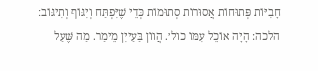חָבִיּוֹת פְּתוּחוֹת אֲסוּרוֹת סְתוּמוֹת כְּדֵי שֶׁיִּפְתַּח וְיִגּוֹף וְתִיגּוֹב׃ הלכה: הָיָה אוֹכֵל עִמּוֹ כול׳. הֲווֹן בַּעַייִן מֵימַר. מַה שֶּׁעַל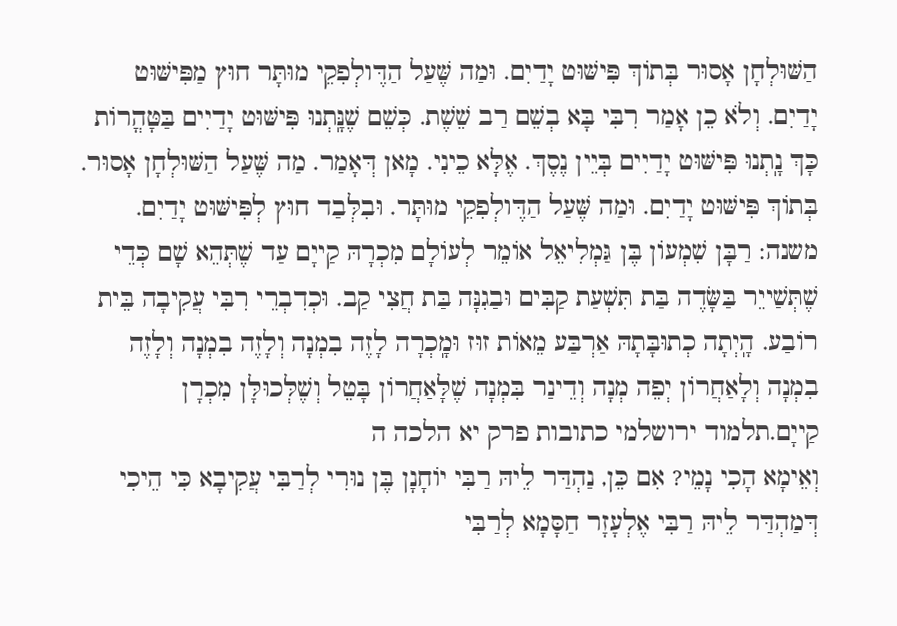הַשּׁוּלְחָן אָסוּר בְּתוֹךְ פִּישּׁוּט יָדַיִם. וּמַה שֶּׁעַל הַדֶּולְפִקֵי מוּתָּר חוּץ מַפִּישּׁוּט יָדַיִם. וְלֹא כֵן אָמַר רִבִּי בָּא בְשֵׁם רַב שֵׁשֶׁת. כְּשֵׁם שֶׁנָּֽתְנוּ פִּישּׁוּט יָדַיִים בַּטָּהֳרוֹת כָּךְ נָֽתְנוּ פִּישּׁוּט יָדַיִים בְּיֵין נֶסֶךְ. אֶלָּא כֵינִי. מָאן דְּאָמַר. מַה שֶּׁעַל הַשּׁוּלְחָן אָסוּר. בְּתוֹךְ פִּישּׁוּט יָדַיִם. וּמַה שֶּׁעַל הַדֶּולְפִקֵי מוּתָּר. וּבִלְּבַד חוּץ לְפִּישּׁוּט יָדַיִם.
משנה: רַבָּן שִׁמְעוֹן בֶּן גַּמְלִיאֵל אוֹמֵר לְעוֹלָם מִכְרָהּ קַייָם עַד שֶׁתְּהֵא שָׁם כְּדֵי שֶׁתְּשַׁייֵר בַּשָּׂדֶה בַּת תִּשְׁעַת קַבִּים וּבַגִנָּה בַּת חֲצִי קַב. וּכְדִבְרֵי רִבִּי עֲקִיבָה בֵּית רוֹבַע. הָֽיְתָה כְתוּבָּתָהּ אַרְבַּע מֵאוֹת זוּז וּמָֽכְרָה לָזֶה בִמְנָה וְלָזֶה בִמְנָה וְלָזֶה בִמְנָה וְלָאַחֲרוֹן יְפֵה מְנָה וְדֵינַר בִּמְנָה שֶׁלָּאַחֲרוֹן בָּטֵל וְשֶׁלְּכוּלָּן מִכְרָן קַייָם.תלמוד ירושלמי כתובות פרק יא הלכה ה
וְאֵימָא הָכִי נָמֵי? אִם כֵּן, נַהְדַּר לֵיהּ רַבִּי יוֹחָנָן בֶּן נוּרִי לְרַבִּי עֲקִיבָא כִּי הֵיכִי דְּמַהְדַּר לֵיהּ רַבִּי אֶלְעָזָר חַסָּמָא לְרַבִּי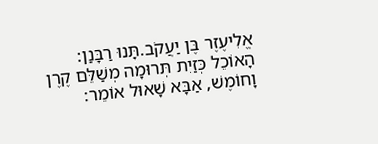אֱלִיעֶזֶר בֶּן יַעֲקֹב.תָּנוּ רַבָּנַן: הָאוֹכֵל כְּזַיִת תְּרוּמָה מְשַׁלֵּם קֶרֶן וָחוֹמֶשׁ, אַבָּא שָׁאוּל אוֹמֵר: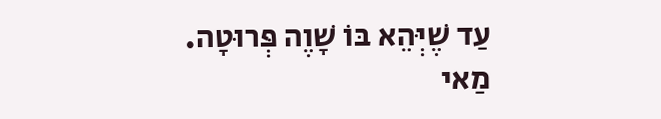עַד שֶׁיְּהֵא בּוֹ שָׁוֶה פְּרוּטָה. מַאי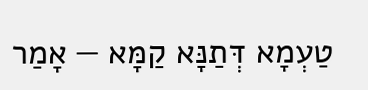טַעְמָא דְּתַנָּא קַמָּא — אָמַר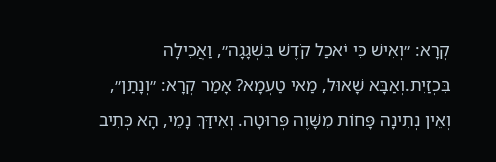קְרָא: ״וְאִישׁ כִּי יֹאכַל קֹדֶשׁ בִּשְׁגָגָה״, וַאֲכִילָה בִּכְזַיִת.וְאַבָּא שָׁאוּל, מַאי טַעְמָא? אָמַר קְרָא: ״וְנָתַן״, וְאֵין נְתִינָה פָּחוֹת מִשָּׁוֶה פְּרוּטָה. וְאִידַּךְ נָמֵי, הָא כְּתִיב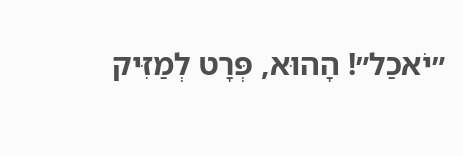״יֹאכַל״! הָהוּא, פְּרָט לְמַזִּיק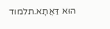הוּא דַּאֲתָא.תלמוד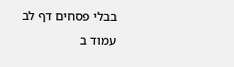בבלי פסחים דף לב עמוד ב